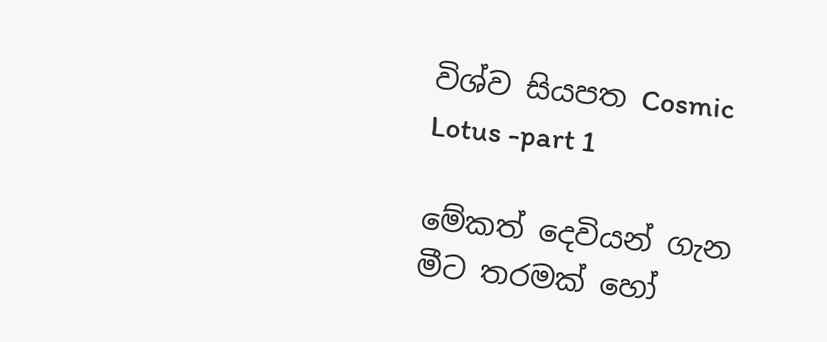විශ්ව සියපත Cosmic Lotus -part 1

මේකත් දෙවියන් ගැන මීට තරමක් හෝ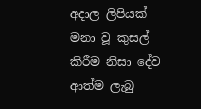අදාල ලිපියක්
මනා වූ කුසල් කිරීම නිසා දේව ආත්ම ලැබු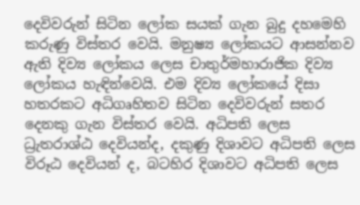දෙවිවරුන් සිටින ලෝක සයක් ගැන බුදු දහමෙහි කරුණු විස්තර වෙයි. මනුෂ්‍ය ලෝකයට ආසන්නව ඇති දිව්‍ය ලෝකය ලෙස චාතුර්මහාරාජික දිව්‍ය ලෝකය හැඳින්වෙයි. එම දිව්‍ය ලෝකයේ දිසා හතරකට අධිගෘහිතව සිටින දෙවිවරුන් සතර දෙනකු ගැන විස්තර වෙයි. අධිපති ලෙස ධ්‍රැතරාශ්ඨ දෙවියන්ද, දකුණු දිශාවට අධිපති ලෙස විරූඨ දෙවියන් ද, බටහිර දිශාවට අධිපති ලෙස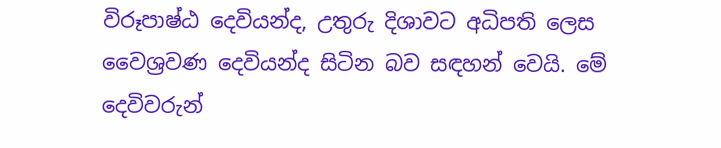විරූපාෂ්ඨ දෙවියන්ද, උතුරු දිශාවට අධිපති ලෙස වෛශ්‍රවණ දෙවියන්ද සිටින බව සඳහන් වෙයි. මේ දෙවිවරුන්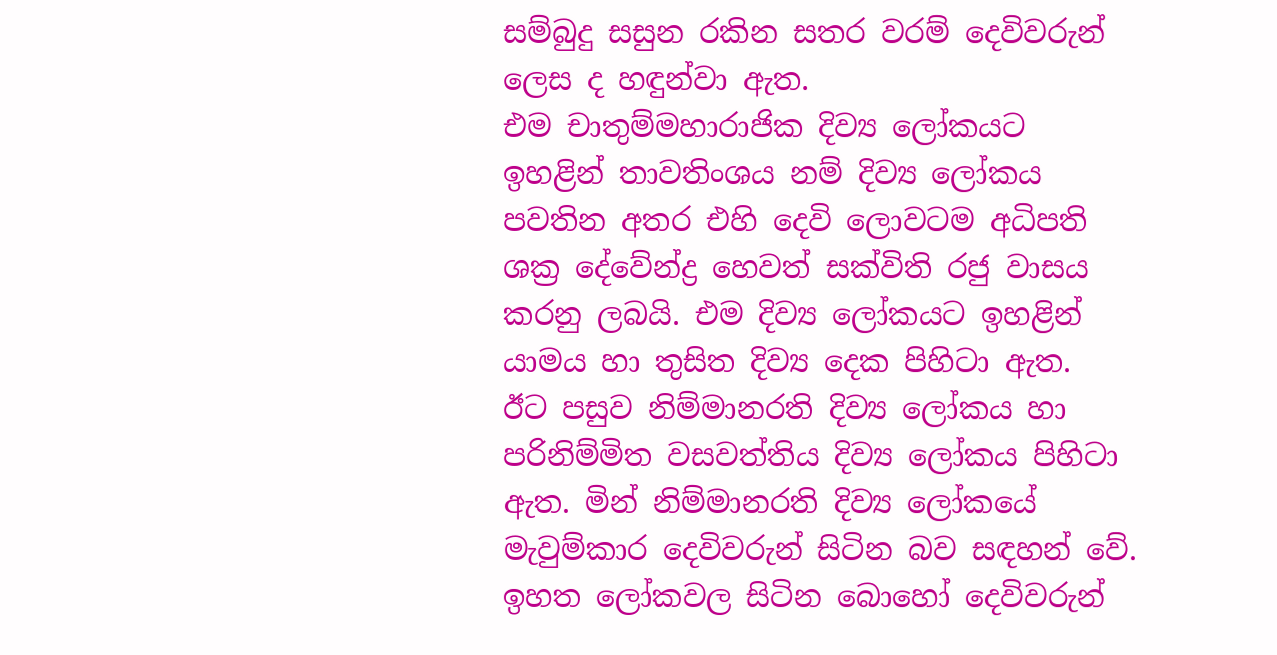සම්බුදු සසුන රකින සතර වරම් දෙවිවරුන් ලෙස ද හඳුන්වා ඇත.
එම චාතුම්මහාරාජික දිව්‍ය ලෝකයට ඉහළින් තාවතිංශය නම් දිව්‍ය ලෝකය පවතින අතර එහි දෙවි ලොවටම අධිපති ශක්‍ර දේවේන්ද්‍ර හෙවත් සක්විති රජු වාසය කරනු ලබයි. එම දිව්‍ය ලෝකයට ඉහළින් යාමය හා තුසිත දිව්‍ය දෙක පිහිටා ඇත.
ඊට පසුව නිම්මානරති දිව්‍ය ලෝකය හා පරිනිම්මිත වසවත්තිය දිව්‍ය ලෝකය පිහිටා ඇත. මින් නිම්මානරති දිව්‍ය ලෝකයේ මැවුම්කාර දෙවිවරුන් සිටින බව සඳහන් වේ.
ඉහත ලෝකවල සිටින බොහෝ දෙවිවරුන්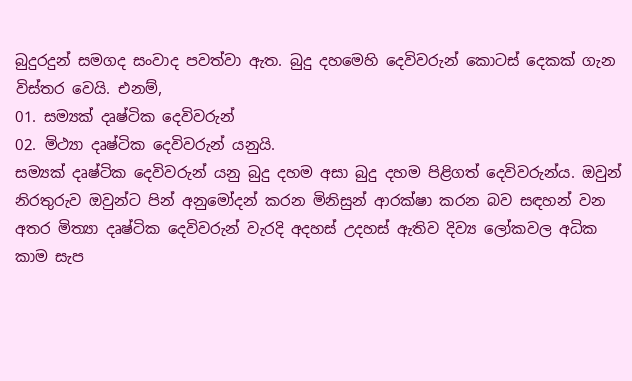බුදුරදුන් සමගද සංවාද පවත්වා ඇත. බුදු දහමෙහි දෙවිවරුන් කොටස් දෙකක් ගැන විස්තර වෙයි. එනම්,
01. සම්‍යක් දෘෂ්ටික දෙවිවරුන්
02. මිථ්‍යා දෘෂ්ටික දෙවිවරුන් යනුයි.
සම්‍යක් දෘෂ්ටික දෙවිවරුන් යනු බුදු දහම අසා බුදු දහම පිළිගත් දෙවිවරුන්ය. ඔවුන් නිරතුරුව ඔවුන්ට පින් අනුමෝදන් කරන මිනිසුන් ආරක්ෂා කරන බව සඳහන් වන අතර මිත්‍යා දෘෂ්ටික දෙවිවරුන් වැරදි අදහස් උදහස් ඇතිව දිව්‍ය ලෝකවල අධික කාම සැප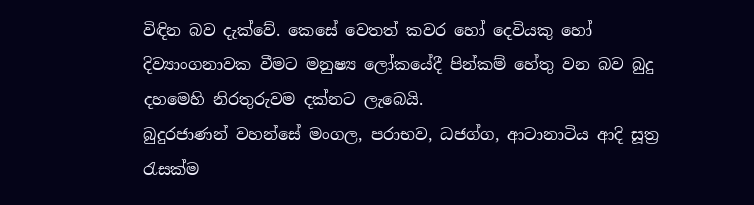විඳින බව දැක්වේ. කෙසේ වෙතත් කවර හෝ දෙවියකු හෝ දිව්‍යාංගනාවක වීමට මනුෂ්‍ය ලෝකයේදී පින්කම් හේතු වන බව බුදු දහමෙහි නිරතුරුවම දක්නට ලැබෙයි.
බුදුරජාණන් වහන්සේ මංගල, පරාභව, ධජග්ග, ආටානාටිය ආදි සූත්‍ර රැසක්ම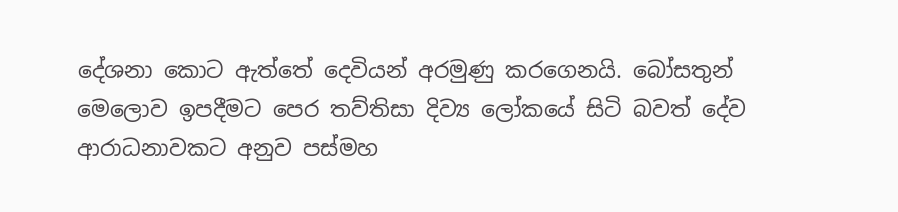දේශනා කොට ඇත්තේ දෙවියන් අරමුණු කරගෙනයි. බෝසතුන් මෙලොව ඉපදීමට පෙර තව්තිසා දිව්‍ය ලෝකයේ සිටි බවත් දේව ආරාධනාවකට අනුව පස්මහ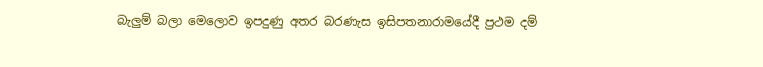බැලුම් බලා මෙලොව ඉපදුණු අතර බරණැස ඉසිපතනාරාමයේදී ප්‍රථම දම්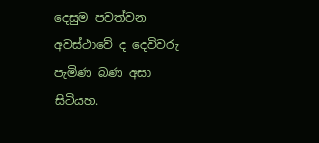දෙසුම පවත්වන අවස්ථාවේ ද දෙවිවරු පැමිණ බණ අසා සිටියහ.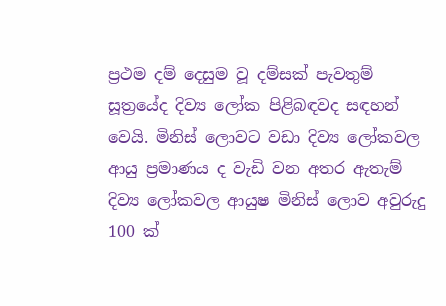ප්‍රථම දම් දෙසුම වූ දම්සක් පැවතුම් සූත්‍රයේද දිව්‍ය ලෝක පිළිබඳවද සඳහන් වෙයි. මිනිස් ලොවට වඩා දිව්‍ය ලෝකවල ආයු ප්‍රමාණය ද වැඩි වන අතර ඇතැම් දිව්‍ය ලෝකවල ආයුෂ මිනිස් ලොව අවුරුදු 100 ක්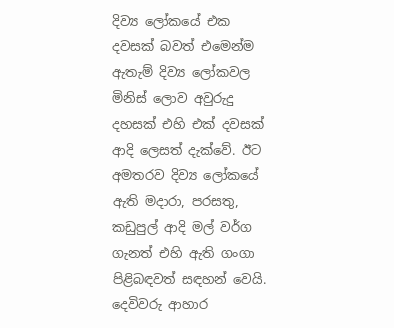දිව්‍ය ලෝකයේ එක දවසක් බවත් එමෙන්ම ඇතැම් දිව්‍ය ලෝකවල මිනිස් ලොව අවුරුදු දහසක් එහි එක් දවසක් ආදි ලෙසත් දැක්වේ. ඊට අමතරව දිව්‍ය ලෝකයේ ඇති මදාරා, පරසතු, කඩුපුල් ආදි මල් වර්ග ගැනත් එහි ඇති ගංගා පිළිබඳවත් සඳහන් වෙයි. දෙවිවරු ආහාර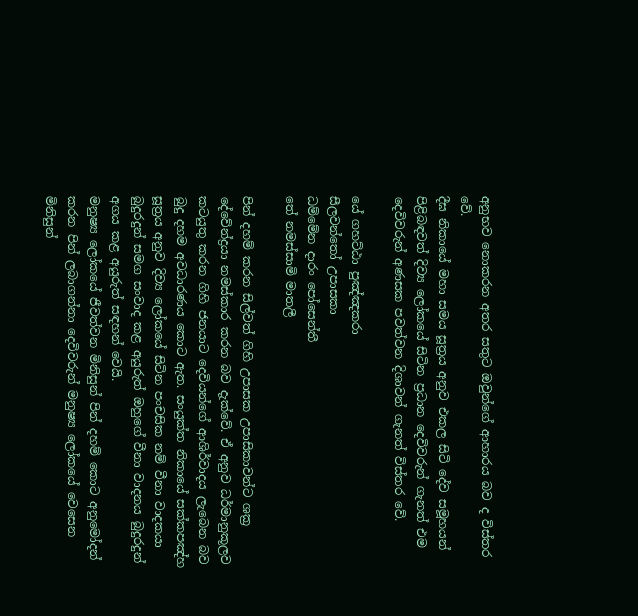අනුභව නොකරන අතර සතුට ඔවුන්ගේ ආහාරය බව ද විස්තර වේ.
දීඝ නිකායේ මහා සමය සූත්‍රය අනුව එකල සිටි දේව සමූහයන් පිළිබඳවත් දිව්‍ය ලෝකයේ සිටින ප්‍රධාන දෙවිවරුන් ගැනත් එම දෙවිවරුන් අණසක පවත්වන දිශාවන් ගැනත් විස්තර වේ.

යේ ගහට්ඨා පුඤ්ඤකරා
සීලවන්තෝ උපාසකා
ධම්මේන දාරං පෝසෙන්තී
තේ නමස්සාමි මාතලී

පින් දහම් කරන සිල්වත් ගිහි උපාසක උපාසිකාවන්ට ශක්‍ර දේවේන්ද්‍රයා නමස්කාර කරන බව දැක්වේ. ඒ අනුව ධර්මානුකූලව කටයුතු කරන ගිහි ජනයාට දෙවියන්ගේ ආශිර්වාදය ලැබෙන බව බුදු දහම අවධාරණය කොට ඇත. සංයුක්ත නිකායේ සක්කපඤ්හ සූත්‍රය අනුව දිව්‍ය ලෝකයේ සිටින පංචසික නම් වීනා වාදකයා බුදුරදුන් සමග සංවාද කළ අයුරුත් ඔහුගේ වීනා වාදනය බුදුරදුන් අගය කළ අයුරුත් සඳහන් වෙයි.
මනුෂ්‍ය ලෝකයේ ජීවත්වන මිනිසුන් පින් දහම් කොට අනුමෝදන් කරන පින් ලබාගන්නා දෙවිවරුන් මනුෂ්‍ය ලෝකයේ වෙසෙන මිනිසුන්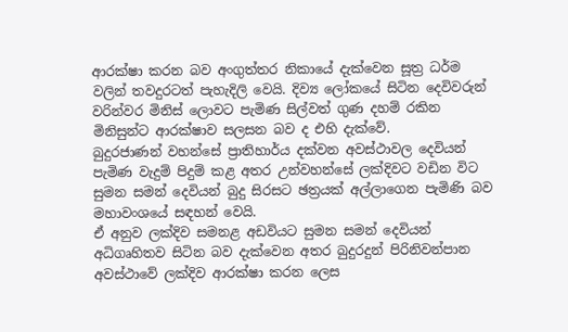ආරක්ෂා කරන බව අංගුත්තර නිකායේ දැක්වෙන සූත්‍ර ධර්ම වලින් තවදුරටත් පැහැදිලි වෙයි. දිව්‍ය ලෝකයේ සිටින දෙවිවරුන් වරින්වර මිනිස් ලොවට පැමිණ සිල්වත් ගුණ දහම් රකින මිනිසුන්ට ආරක්ෂාව සලසන බව ද එහි දැක්වේ.
බුදුරජාණන් වහන්සේ ප්‍රාතිහාර්ය දක්වන අවස්ථාවල දෙවියන් පැමිණ වැදුම් පිදුම් කළ අතර උන්වහන්සේ ලක්දිවට වඩින විට සුමන සමන් දෙවියන් බුදු සිරසට ඡත්‍රයක් අල්ලාගෙන පැමිණි බව මහාවංශයේ සඳහන් වෙයි.
ඒ අනුව ලක්දිව සමනළ අඩවියට සුමන සමන් දෙවියන් අධිගෘහිතව සිටින බව දැක්වෙන අතර බුදුරදුන් පිරිනිවන්පාන අවස්ථාවේ ලක්දිව ආරක්ෂා කරන ලෙස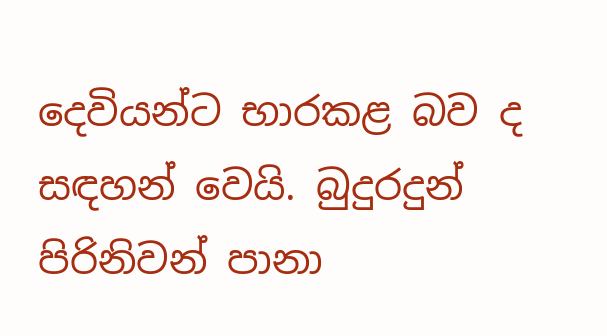දෙවියන්ට භාරකළ බව ද සඳහන් වෙයි. බුදුරදුන් පිරිනිවන් පානා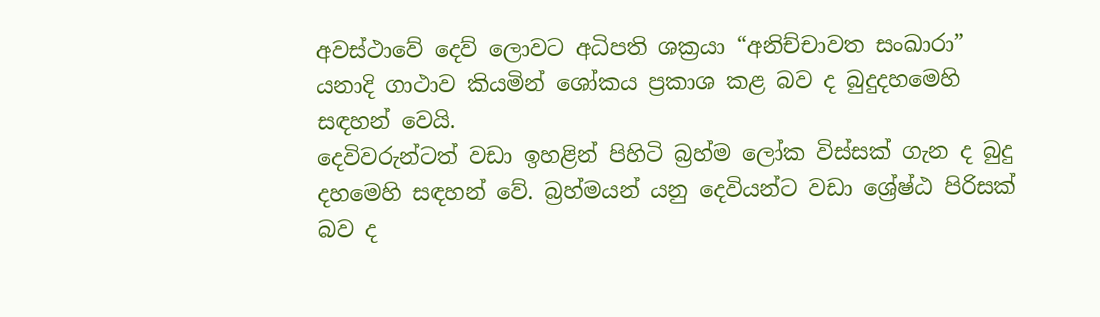අවස්ථාවේ දෙව් ලොවට අධිපති ශක්‍රයා “අනිච්චාවත සංඛාරා” යනාදි ගාථාව කියමින් ශෝකය ප්‍රකාශ කළ බව ද බුදුදහමෙහි සඳහන් වෙයි.
දෙවිවරුන්ටත් වඩා ඉහළින් පිහිටි බ්‍රහ්ම ලෝක විස්සක් ගැන ද බුදු දහමෙහි සඳහන් වේ. බ්‍රහ්මයන් යනු දෙවියන්ට වඩා ශ්‍රේෂ්ඨ පිරිසක් බව ද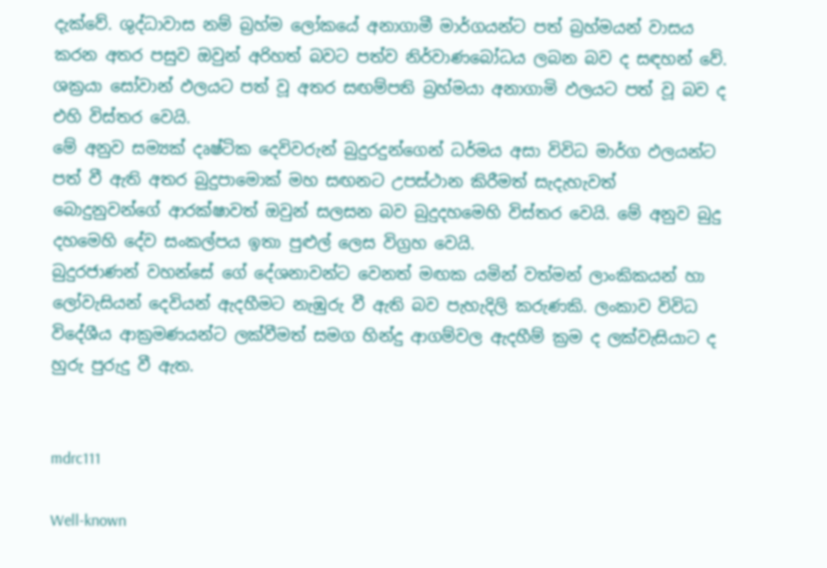දැක්වේ. ශුද්ධාවාස නම් බ්‍රහ්ම ලෝකයේ අනාගාමී මාර්ගයන්ට පත් බ්‍රහ්මයන් වාසය කරන අතර පසුව ඔවුන් අරිහත් බවට පත්ව නිර්වාණබෝධය ලබන බව ද සඳහන් වේ. ශක්‍රයා සෝවාන් ඵලයට පත් වූ අතර සඟම්පති බ්‍රහ්මයා අනාගාමි ඵලයට පත් වූ බව ද එහි විස්තර වෙයි.
මේ අනුව සම්‍යක් දෘෂ්ටික දෙවිවරුන් බුදුරදුන්ගෙන් ධර්මය අසා විවිධ මාර්ග ඵලයන්ට පත් වී ඇති අතර බුදුපාමොක් මහ සඟනට උපස්ථාන කිරීමත් සැදැහැවත් බොදුනුවන්ගේ ආරක්ෂාවත් ඔවුන් සලසන බව බුදුදහමෙහි විස්තර වෙයි. මේ අනුව බුදු දහමෙහි දේව සංකල්පය ඉතා පුළුල් ලෙස විග්‍රහ වෙයි.
බුදුරජාණන් වහන්සේ ගේ දේශනාවන්ට වෙනත් මඟක යමින් වත්මන් ලාංකිකයන් හා ලෝවැසියන් දෙවියන් ඇදහීමට නැඹුරු වී ඇති බව පැහැදිලි කරුණකි. ලංකාව විවිධ විදේශීය ආක්‍රමණයන්ට ලක්වීමත් සමග හින්දු ආගම්වල ඇදහීම් ක්‍රම ද ලක්වැසියාට ද හුරු පුරුදු වී ඇත.


mdrc111

Well-known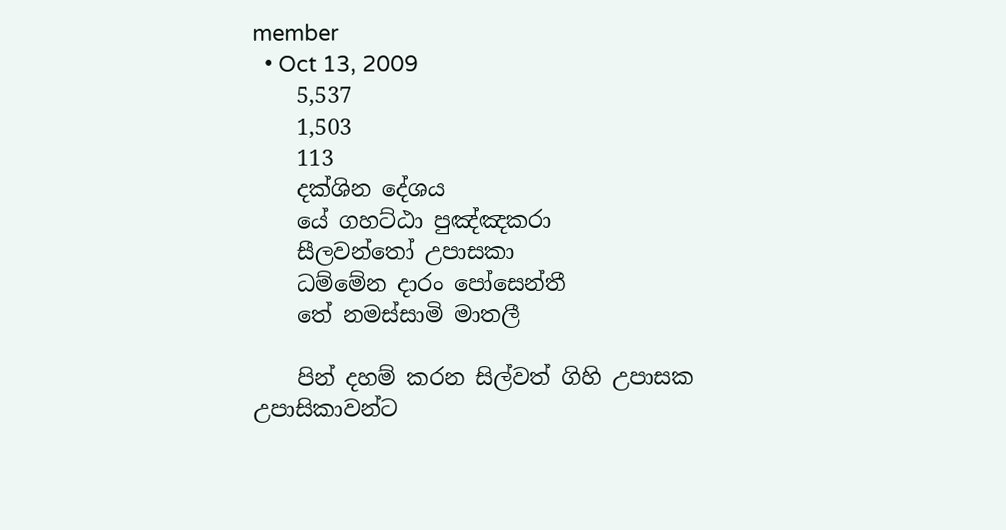member
  • Oct 13, 2009
    5,537
    1,503
    113
    දක්ශින දේශය
    යේ ගහට්ඨා පුඤ්ඤකරා
    සීලවන්තෝ උපාසකා
    ධම්මේන දාරං පෝසෙන්තී
    තේ නමස්සාමි මාතලී

    පින් දහම් කරන සිල්වත් ගිහි උපාසක උපාසිකාවන්ට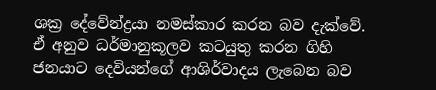ශක්‍ර දේවේන්ද්‍රයා නමස්කාර කරන බව දැක්වේ. ඒ අනුව ධර්මානුකූලව කටයුතු කරන ගිහි ජනයාට දෙවියන්ගේ ආශිර්වාදය ලැබෙන බව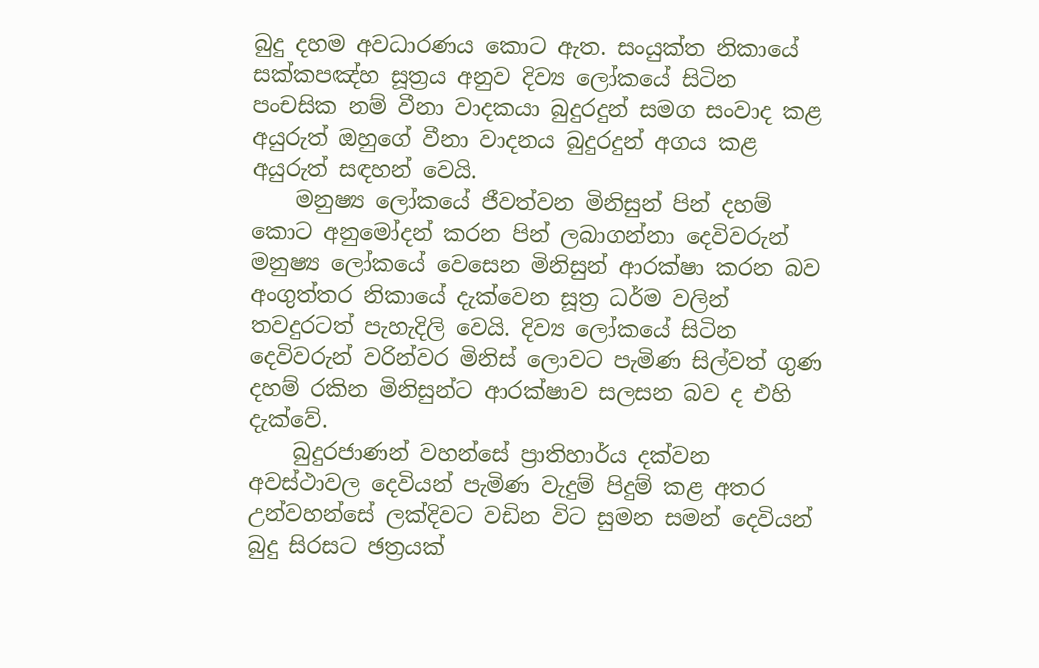බුදු දහම අවධාරණය කොට ඇත. සංයුක්ත නිකායේ සක්කපඤ්හ සූත්‍රය අනුව දිව්‍ය ලෝකයේ සිටින පංචසික නම් වීනා වාදකයා බුදුරදුන් සමග සංවාද කළ අයුරුත් ඔහුගේ වීනා වාදනය බුදුරදුන් අගය කළ අයුරුත් සඳහන් වෙයි.
    මනුෂ්‍ය ලෝකයේ ජීවත්වන මිනිසුන් පින් දහම් කොට අනුමෝදන් කරන පින් ලබාගන්නා දෙවිවරුන් මනුෂ්‍ය ලෝකයේ වෙසෙන මිනිසුන් ආරක්ෂා කරන බව අංගුත්තර නිකායේ දැක්වෙන සූත්‍ර ධර්ම වලින් තවදුරටත් පැහැදිලි වෙයි. දිව්‍ය ලෝකයේ සිටින දෙවිවරුන් වරින්වර මිනිස් ලොවට පැමිණ සිල්වත් ගුණ දහම් රකින මිනිසුන්ට ආරක්ෂාව සලසන බව ද එහි දැක්වේ.
    බුදුරජාණන් වහන්සේ ප්‍රාතිහාර්ය දක්වන අවස්ථාවල දෙවියන් පැමිණ වැදුම් පිදුම් කළ අතර උන්වහන්සේ ලක්දිවට වඩින විට සුමන සමන් දෙවියන් බුදු සිරසට ඡත්‍රයක්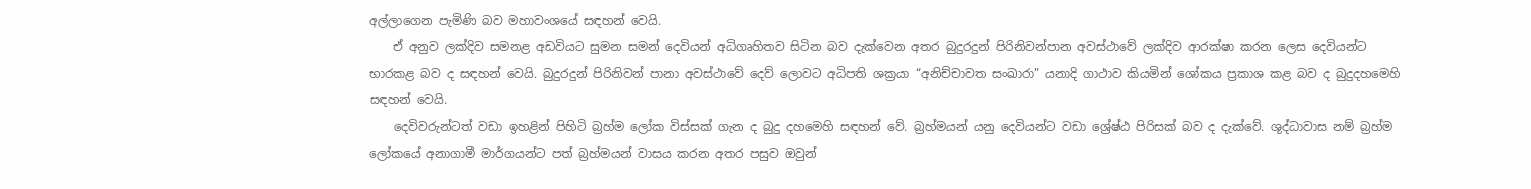අල්ලාගෙන පැමිණි බව මහාවංශයේ සඳහන් වෙයි.
    ඒ අනුව ලක්දිව සමනළ අඩවියට සුමන සමන් දෙවියන් අධිගෘහිතව සිටින බව දැක්වෙන අතර බුදුරදුන් පිරිනිවන්පාන අවස්ථාවේ ලක්දිව ආරක්ෂා කරන ලෙස දෙවියන්ට භාරකළ බව ද සඳහන් වෙයි. බුදුරදුන් පිරිනිවන් පානා අවස්ථාවේ දෙව් ලොවට අධිපති ශක්‍රයා “අනිච්චාවත සංඛාරා” යනාදි ගාථාව කියමින් ශෝකය ප්‍රකාශ කළ බව ද බුදුදහමෙහි සඳහන් වෙයි.
    දෙවිවරුන්ටත් වඩා ඉහළින් පිහිටි බ්‍රහ්ම ලෝක විස්සක් ගැන ද බුදු දහමෙහි සඳහන් වේ. බ්‍රහ්මයන් යනු දෙවියන්ට වඩා ශ්‍රේෂ්ඨ පිරිසක් බව ද දැක්වේ. ශුද්ධාවාස නම් බ්‍රහ්ම ලෝකයේ අනාගාමී මාර්ගයන්ට පත් බ්‍රහ්මයන් වාසය කරන අතර පසුව ඔවුන්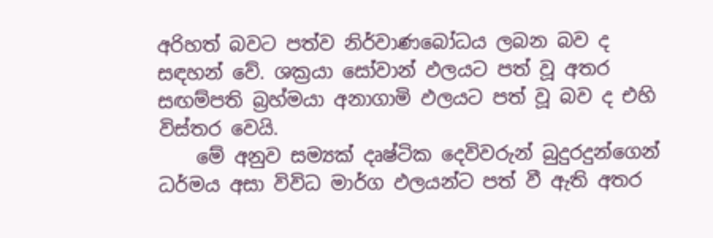අරිහත් බවට පත්ව නිර්වාණබෝධය ලබන බව ද සඳහන් වේ. ශක්‍රයා සෝවාන් ඵලයට පත් වූ අතර සඟම්පති බ්‍රහ්මයා අනාගාමි ඵලයට පත් වූ බව ද එහි විස්තර වෙයි.
    මේ අනුව සම්‍යක් දෘෂ්ටික දෙවිවරුන් බුදුරදුන්ගෙන් ධර්මය අසා විවිධ මාර්ග ඵලයන්ට පත් වී ඇති අතර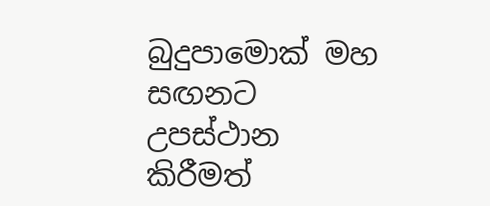බුදුපාමොක් මහ සඟනට උපස්ථාන කිරීමත්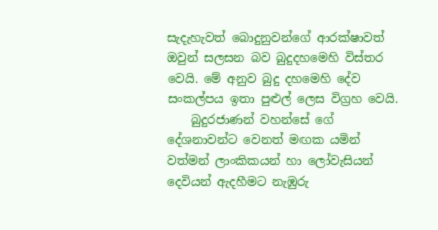සැදැහැවත් බොදුනුවන්ගේ ආරක්ෂාවත් ඔවුන් සලසන බව බුදුදහමෙහි විස්තර වෙයි. මේ අනුව බුදු දහමෙහි දේව සංකල්පය ඉතා පුළුල් ලෙස විග්‍රහ වෙයි.
    බුදුරජාණන් වහන්සේ ගේ දේශනාවන්ට වෙනත් මඟක යමින් වත්මන් ලාංකිකයන් හා ලෝවැසියන් දෙවියන් ඇදහීමට නැඹුරු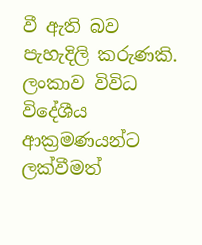වී ඇති බව පැහැදිලි කරුණකි. ලංකාව විවිධ විදේශීය ආක්‍රමණයන්ට ලක්වීමත්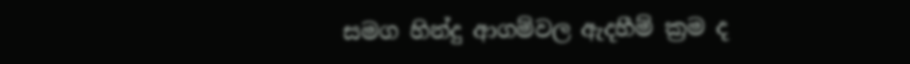සමග හින්දු ආගම්වල ඇදහීම් ක්‍රම ද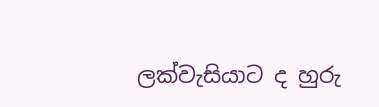ලක්වැසියාට ද හුරු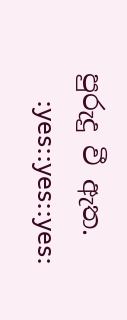පුරුදු වී ඇත.
    :yes::yes::yes: